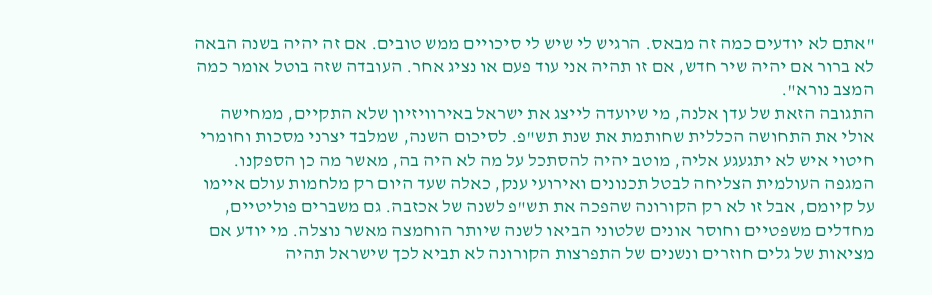"אתם לא יודעים כמה זה מבאס. הרגיש לי שיש לי סיכויים ממש טובים. אם זה יהיה בשנה הבאה לא ברור אם יהיה שיר חדש, אם זו תהיה אני עוד פעם או נציג אחר. העובדה שזה בוטל אומר כמה המצב נורא".
התגובה הזאת של עדן אלנה, מי שיועדה לייצג את ישראל באירוויזיון שלא התקיים, ממחישה אולי את התחושה הכללית שחותמת את שנת תש"פ. לסיכום השנה, שמלבד יצרני מסכות וחומרי חיטוי איש לא יתגעגע אליה, מוטב יהיה להסתכל על מה לא היה בה, מאשר מה כן הספקנו.
המגפה העולמית הצליחה לבטל תכנונים ואירועי ענק, כאלה שעד היום רק מלחמות עולם איימו על קיומם, אבל זו לא רק הקורונה שהפכה את תש"פ לשנה של אכזבה. גם משברים פוליטיים, מחדלים משפטיים וחוסר אונים שלטוני הביאו לשנה שיותר הוחמצה מאשר נוצלה. מי יודע אם מציאות של גלים חוזרים ונשנים של התפרצות הקורונה לא תביא לכך שישראל תהיה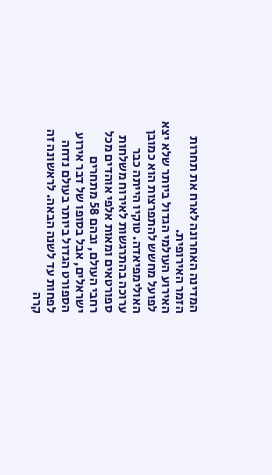המדינה האחרונה לארח את תחרות הזמר האירופית.
האירוע העולמי הגדול ביותר שלא יצא לפועל מחשש להתפרצות הוא כמובן האולימפיאדה. טוקיו הייתה כבר ערוכה בהתרגשות לאירוח משלחות ספורטאים ומאות אלפי אוהדים מכל רחבי העולם, ובהם 58 מתחרים ישראלים, אבל בסופו של דבר אירוע הספורט הגדול ביותר בעולם נדחה לפחות עד לשנה הבאה. לראשונה זה קרה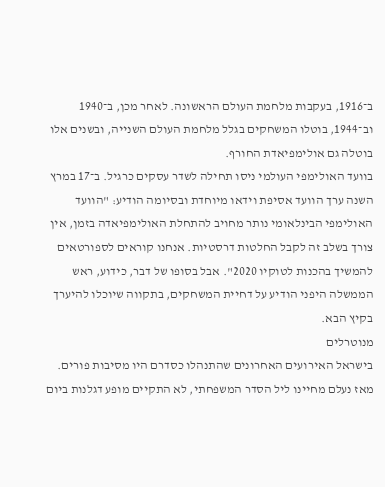ב־1916, בעקבות מלחמת העולם הראשונה. לאחר מכן, ב־1940 וב־1944, בוטלו המשחקים בגלל מלחמת העולם השנייה, ובשנים אלו בוטלה גם אולימפיאדת החורף.
בוועד האולימפי העולמי ניסו תחילה לשדר עסקים כרגיל. ב־17 במרץ השנה ערך הוועד אסיפת וידאו מיוחדת ובסיומה הודיע: "הוועד האולימפי הבינלאומי נותר מחויב להתחלת האולימפיאדה בזמן, אין צורך בשלב זה לקבל החלטות דרסטיות. אנחנו קוראים לספורטאים להמשיך בהכנות לטוקיו 2020". אבל בסופו של דבר, כידוע, ראש הממשלה היפני הודיע על דחיית המשחקים, בתקווה שיוכלו להיערך בקיץ הבא.
מנוטרלים
בישראל האירועים האחרונים שהתנהלו כסדרם היו מסיבות פורים. מאז נעלם מחיינו ליל הסדר המשפחתי, לא התקיים מופע דגלנות ביום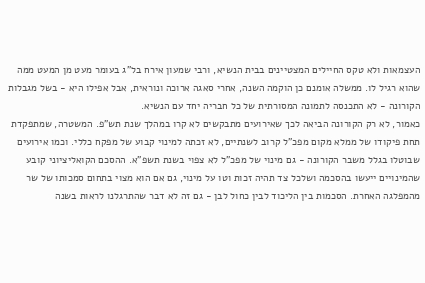העצמאות ולא טקס החיילים המצטיינים בבית הנשיא, ורבי שמעון אירח בל”ג בעומר מעט מן המעט ממה שהוא רגיל לו. ממשלה אומנם כן הוקמה השנה, אחרי סאגה ארוכה ונוראית, אבל אפילו היא - בשל מגבלות הקורונה - לא התכנסה לתמונה המסורתית של כל חבריה יחד עם הנשיא.
כאמור, לא רק הקורונה הביאה לכך שאירועים מתבקשים לא קרו במהלך שנת תש"פ. המשטרה, שמתפקדת תחת פיקודו של ממלא מקום מפכ"ל קרוב לשנתיים, לא זכתה למינוי קבוע של מפקח כללי. וכמו אירועים שבוטלו בגלל משבר הקורונה - גם מינוי של מפכ"ל לא צפוי בשנת תשפ"א. ההסכם הקואליציוני קובע שהמינויים ייעשו בהסכמה ושלכל צד תהיה זכות וטו על מינוי, גם אם הוא מצוי בתחום סמכותו של שר מהמפלגה האחרת. הסכמות בין הליכוד לבין כחול לבן - גם זה לא דבר שהתרגלנו לראות בשנה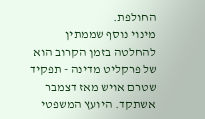החולפת.
מינוי נוסף שממתין להחלטה בזמן הקרוב הוא של פרקליט מדינה - תפקיד שטרם אויש מאז דצמבר אשתקד. היועץ המשפטי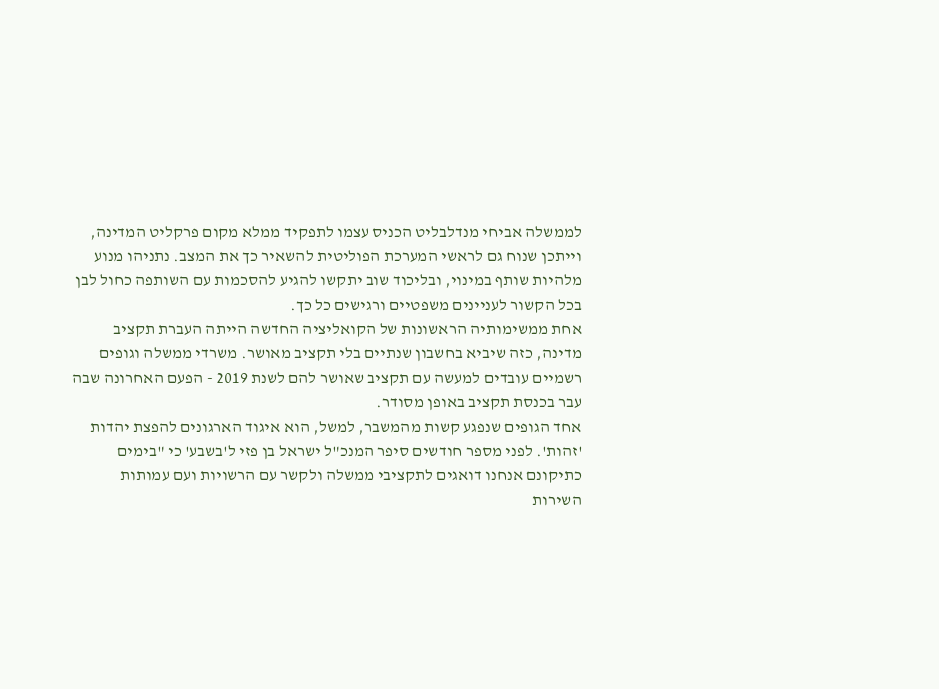לממשלה אביחי מנדלבליט הכניס עצמו לתפקיד ממלא מקום פרקליט המדינה, וייתכן שנוח גם לראשי המערכת הפוליטית להשאיר כך את המצב. נתניהו מנוע מלהיות שותף במינוי, ובליכוד שוב יתקשו להגיע להסכמות עם השותפה כחול לבן בכל הקשור לעניינים משפטיים ורגישים כל כך.
אחת ממשימותיה הראשונות של הקואליציה החדשה הייתה העברת תקציב מדינה, כזה שיביא בחשבון שנתיים בלי תקציב מאושר. משרדי ממשלה וגופים רשמיים עובדים למעשה עם תקציב שאושר להם לשנת 2019 - הפעם האחרונה שבה עבר בכנסת תקציב באופן מסודר.
אחד הגופים שנפגע קשות מהמשבר, למשל, הוא איגוד הארגונים להפצת יהדות 'זהות'. לפני מספר חודשים סיפר המנכ"ל ישראל בן פזי ל'בשבע' כי "בימים כתיקונם אנחנו דואגים לתקציבי ממשלה ולקשר עם הרשויות ועם עמותות השירות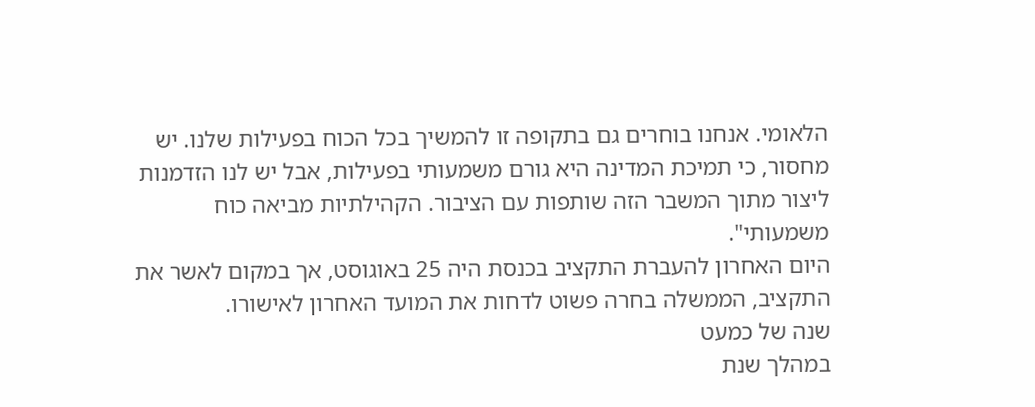הלאומי. אנחנו בוחרים גם בתקופה זו להמשיך בכל הכוח בפעילות שלנו. יש מחסור, כי תמיכת המדינה היא גורם משמעותי בפעילות, אבל יש לנו הזדמנות ליצור מתוך המשבר הזה שותפות עם הציבור. הקהילתיות מביאה כוח משמעותי".
היום האחרון להעברת התקציב בכנסת היה 25 באוגוסט, אך במקום לאשר את התקציב, הממשלה בחרה פשוט לדחות את המועד האחרון לאישורו.
שנה של כמעט
במהלך שנת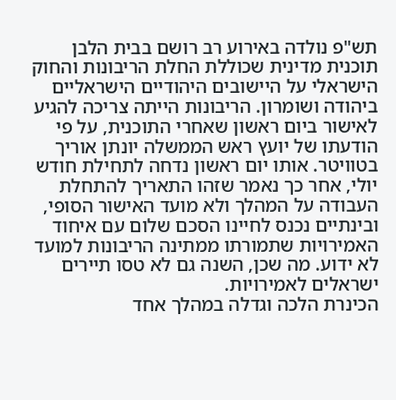תש"פ נולדה באירוע רב רושם בבית הלבן תוכנית מדינית שכוללת החלת הריבונות והחוק הישראלי על היישובים היהודיים הישראליים ביהודה ושומרון. הריבונות הייתה צריכה להגיע לאישור ביום ראשון שאחרי התוכנית, על פי הודעתו של יועץ ראש הממשלה יונתן אוריך בטוויטר. אותו יום ראשון נדחה לתחילת חודש יולי, אחר כך נאמר שזהו התאריך להתחלת העבודה על המהלך ולא מועד האישור הסופי, ובינתיים נכנס לחיינו הסכם שלום עם איחוד האמירויות שתמורתו ממתינה הריבונות למועד לא ידוע. מה שכן, השנה גם לא טסו תיירים ישראלים לאמירויות.
הכינרת הלכה וגדלה במהלך אחד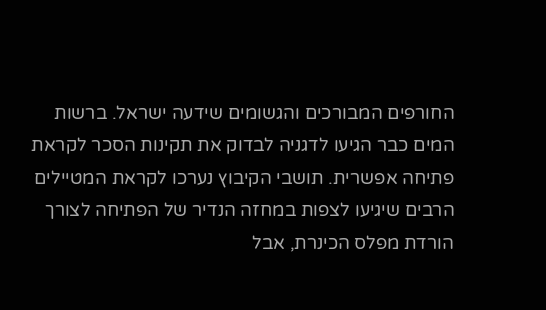החורפים המבורכים והגשומים שידעה ישראל. ברשות המים כבר הגיעו לדגניה לבדוק את תקינות הסכר לקראת פתיחה אפשרית. תושבי הקיבוץ נערכו לקראת המטיילים הרבים שיגיעו לצפות במחזה הנדיר של הפתיחה לצורך הורדת מפלס הכינרת, אבל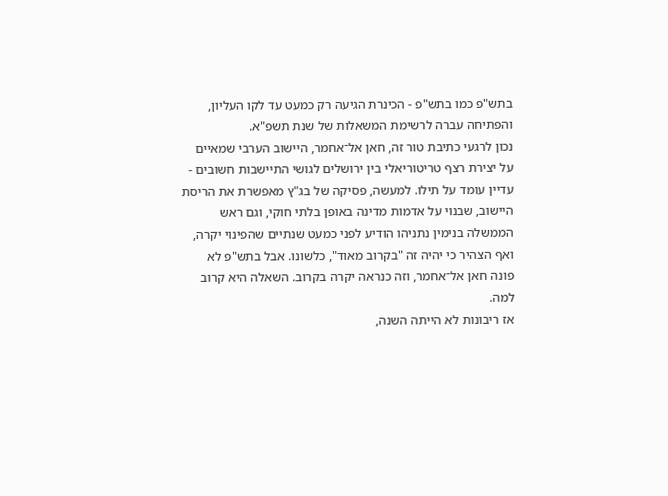בתש"פ כמו בתש"פ - הכינרת הגיעה רק כמעט עד לקו העליון, והפתיחה עברה לרשימת המשאלות של שנת תשפ"א.
נכון לרגעי כתיבת טור זה, חאן אל־אחמר, היישוב הערבי שמאיים על יצירת רצף טריטוריאלי בין ירושלים לגושי התיישבות חשובים - עדיין עומד על תילו. למעשה, פסיקה של בג"ץ מאפשרת את הריסת היישוב, שבנוי על אדמות מדינה באופן בלתי חוקי, וגם ראש הממשלה בנימין נתניהו הודיע לפני כמעט שנתיים שהפינוי יקרה, ואף הצהיר כי יהיה זה "בקרוב מאוד", כלשונו. אבל בתש"פ לא פונה חאן אל־אחמר, וזה כנראה יקרה בקרוב. השאלה היא קרוב למה.
אז ריבונות לא הייתה השנה,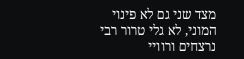מצד שני גם לא פינוי המוני, לא גלי טרור רבי נרצחים ורוויי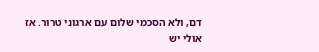דם, ולא הסכמי שלום עם ארגוני טרור. אז אולי יש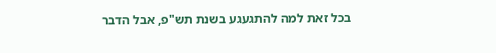בכל זאת למה להתגעגע בשנת תש"פ, אבל הדבר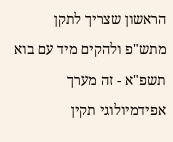הראשון שצריך לתקן מתש"פ ולהקים מיד עם בוא תשפ"א - זה מערך אפידמיולוגי תקין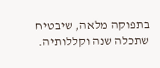בתפוקה מלאה, שיבטיח שתכלה שנה וקללותיה.